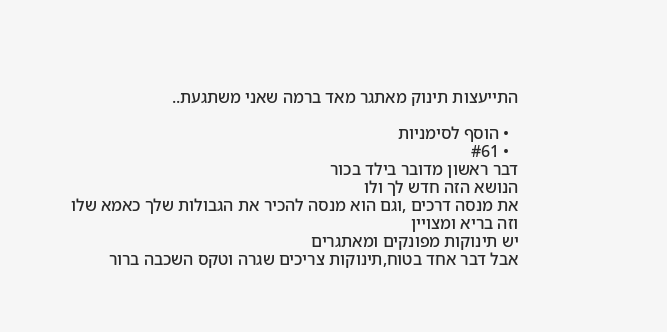התייעצות תינוק מאתגר מאד ברמה שאני משתגעת..

  • הוסף לסימניות
  • #61
דבר ראשון מדובר בילד בכור
הנושא הזה חדש לך ולו
את מנסה דרכים ,וגם הוא מנסה להכיר את הגבולות שלך כאמא שלו וזה בריא ומצויין
יש תינוקות מפונקים ומאתגרים
אבל דבר אחד בטוח,תינוקות צריכים שגרה וטקס השכבה ברור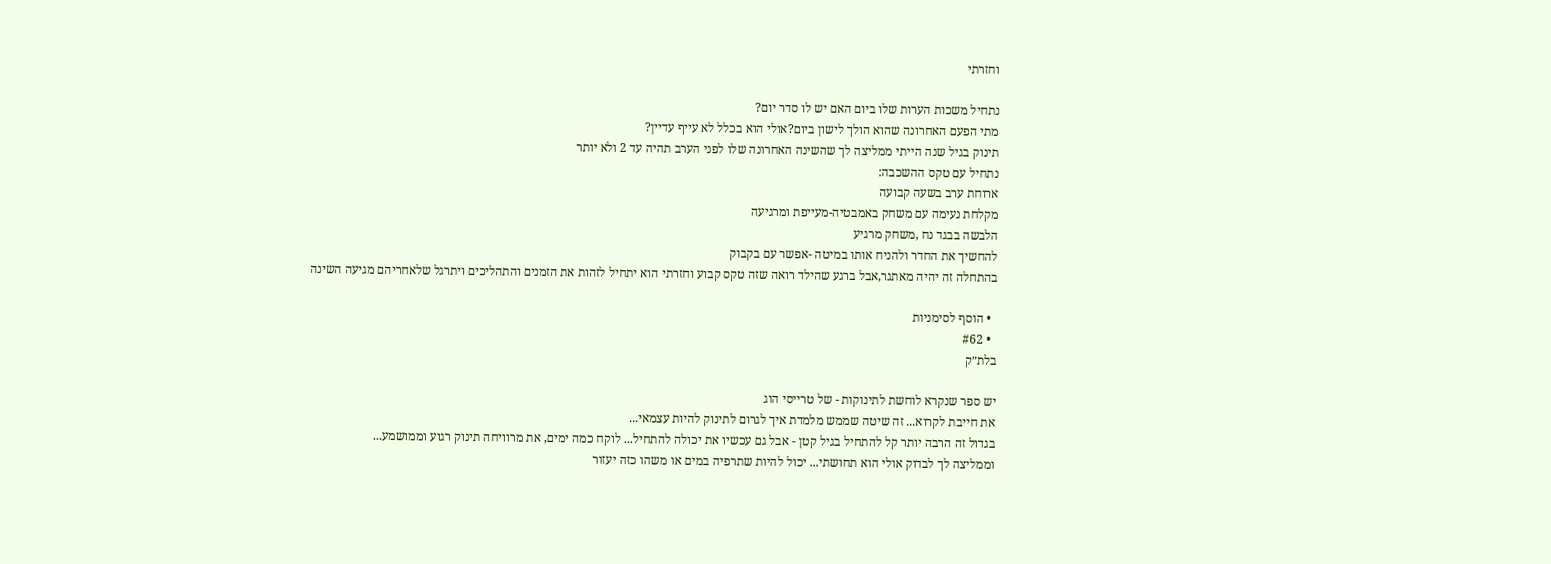וחזרתי

נתחיל משכות הערות שלו ביום האם יש לו סדר יום?
מתי הפעם האחרונה שהוא הולך לישון ביום?אולי הוא בכלל לא עייף עדיין?
תינוק בגיל שנה הייתי ממליצה לך שהשינה האחרונה שלו לפני הערב תהיה עד 2 ולא יותר
נתחיל עם טקס ההשכבה:
ארוחת ערב בשעה קבועה
מקלחת נעימה עם משחק באמבטיה-מעייפת ומרגיעה
הלבשה בבגד נח ,משחק מרגיע
להחשיך את החדר ולהניח אותו במיטה -אפשר עם בקבוק
בהתחלה זה יהיה מאתגר,אבל ברגע שהילד רואה שזה טקס קבוע וחזרתי הוא יתחיל לזהות את הזמנים והתהליכים ויתרגל שלאחריהם מגיעה השינה

  • הוסף לסימניות
  • #62
בלת״ק

יש ספר שנקרא לוחשת לתינוקות - של טרייסי הוג
את חייבת לקרוא... זה שיטה שממש מלמדת איך לגרום לתינוק להיות עצמאי...
בגדול זה הרבה יותר קל להתחיל בגיל קטן - אבל גם עכשיו את יכולה להתחיל... לוקח כמה ימים, את מרוויחה תינוק רגוע וממושמע...
וממליצה לך לבדוק אולי הוא תחושתי... יכול להיות שתרפיה במים או משהו כזה יעזור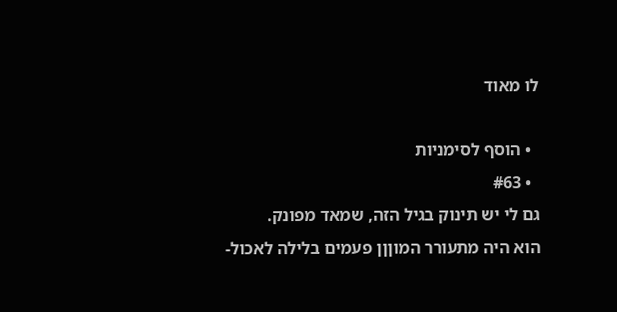לו מאוד

  • הוסף לסימניות
  • #63
גם לי יש תינוק בגיל הזה, שמאד מפונק.
הוא היה מתעורר המוןןן פעמים בלילה לאכול-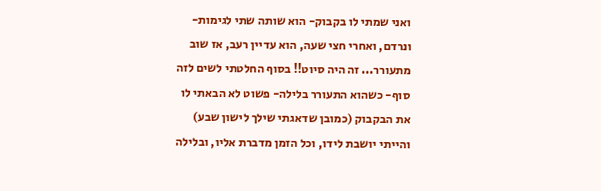ואני שמתי לו בקבוק- הוא שותה שתי לגימות- ונרדם, ואחרי חצי שעה, הוא עדיין רעב, אז שוב מתעורר... זה היה סיוט!! בסוף החלטתי לשים לזה סוף- כשהוא התעורר בלילה- פשוט לא הבאתי לו את הבקבוק (כמובן שדאגתי שילך לישון שבע) והייתי יושבת לידו, וכל הזמן מדברת אליו, ובלילה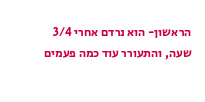הראשון- הוא נרדם אחרי 3/4 שעה, והתעורר עוד כמה פעמים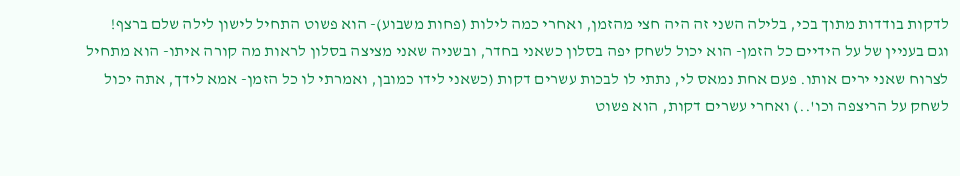לדקות בודדות מתוך בכי, בלילה השני זה היה חצי מהזמן, ואחרי כמה לילות (פחות משבוע)- הוא פשוט התחיל לישון לילה שלם ברצף!
וגם בעניין של על הידיים כל הזמן- הוא יכול לשחק יפה בסלון כשאני בחדר, ובשניה שאני מציצה בסלון לראות מה קורה איתו- הוא מתחיל לצרוח שאני ירים אותו. פעם אחת נמאס לי, נתתי לו לבכות עשרים דקות (כשאני לידו כמובן, ואמרתי לו כל הזמן- אמא לידך, אתה יכול לשחק על הריצפה וכו'..) ואחרי עשרים דקות, הוא פשוט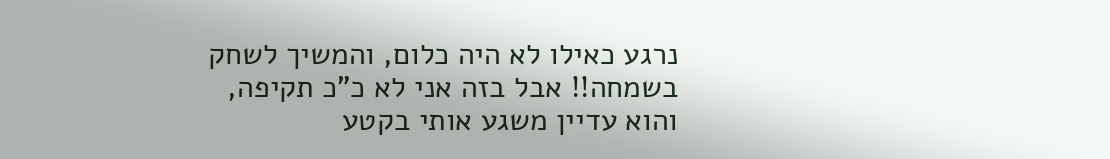נרגע כאילו לא היה כלום, והמשיך לשחק בשמחה!! אבל בזה אני לא כ"כ תקיפה, והוא עדיין משגע אותי בקטע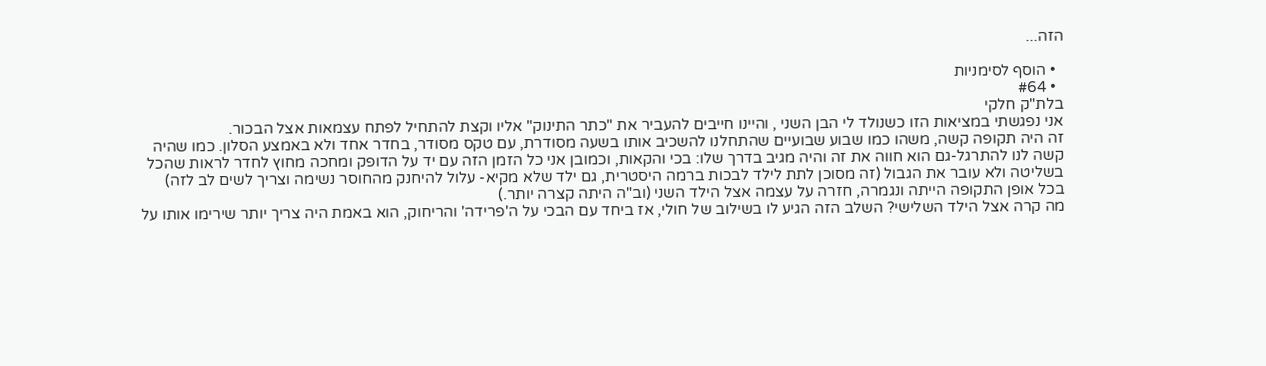הזה...

  • הוסף לסימניות
  • #64
בלת"ק חלקי
אני נפגשתי במציאות הזו כשנולד לי הבן השני , והיינו חייבים להעביר את "כתר התינוק" אליו וקצת להתחיל לפתח עצמאות אצל הבכור.
זה היה תקופה קשה, משהו כמו שבוע שבועיים שהתחלנו להשכיב אותו בשעה מסודרת, עם טקס מסודר, בחדר אחד ולא באמצע הסלון. כמו שהיה קשה לנו להתרגל-גם הוא חווה את זה והיה מגיב בדרך שלו: בכי והקאות, וכמובן אני כל הזמן הזה עם יד על הדופק ומחכה מחוץ לחדר לראות שהכל בשליטה ולא עובר את הגבול (זה מסוכן לתת לילד לבכות ברמה היסטרית, גם ילד שלא מקיא- עלול להיחנק מהחוסר נשימה וצריך לשים לב לזה)
בכל אופן התקופה הייתה ונגמרה, חזרה על עצמה אצל הילד השני (וב"ה היתה קצרה יותר.)
מה קרה אצל הילד השלישי? השלב הזה הגיע לו בשילוב של חולי, אז ביחד עם הבכי על ה'פרידה' והריחוק, הוא באמת היה צריך יותר שירימו אותו על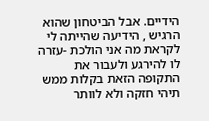הידיים. אבל הביטחון שהוא הרגיש , הידיעה שהייתה לי לקראת מה אני הולכת -עזרה לו להירגע ולעבור את התקופה הזאת בקלות ממש
תיהי חזקה ולא לוותר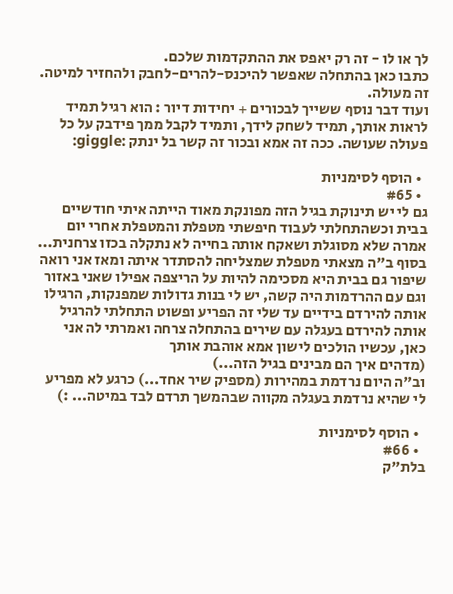לך או לו - זה רק יאפס את ההתקדמות שלכם.
כתבו כאן בהתחלה שאפשר להיכנס-להרים-לחבק ולהחזיר למיטה. זה מעולה.
ועוד דבר נוסף ששייך לבכורים + יחידות דיור : הוא רגיל תמיד לראות אותך, תמיד לשחק לידך, ותמיד לקבל ממך פידבק על כל פעולה שעושה. ככה זה אמא ובכור זה קשר בל ינתק :giggle:

  • הוסף לסימניות
  • #65
גם לי יש תינוקת בגיל הזה מפונקת מאוד הייתה איתי חודשיים בבית וכשהתחלתי לעבוד חיפשתי מטפלת והמטפלת אחרי יום אמרה שלא מסוגלת ושאקח אותה בחייה לא נתקלה בכזו צרחנית...
בסוף ב"ה מצאתי מטפלת שמצליחה להסתדר איתה ומאז אני רואה שיפור גם בבית היא מסכימה להיות על הריצפה אפילו שאני באזור
וגם עם ההרדמות היה קשה, יש לי בנות גדולות שמפנקות, הרגילו אותה להירדם בידיים עד שלי זה הפריע ופשוט התחלתי להרגיל אותה להירדם בעגלה עם שירים בהתחלה צרחה ואמרתי לה אני כאן, עכשיו הולכים לישון אמא אוהבת אותך
(מדהים איך הם מבינים בגיל הזה...)
וב"ה היום נרדמת במהירות (מספיק שיר אחד...) כרגע לא מפריע לי שהיא נרדמת בעגלה מקווה שבהמשך תרדם לבד במיטה... :)

  • הוסף לסימניות
  • #66
בלת"ק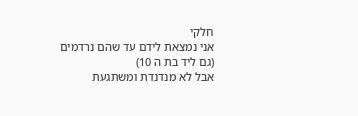חלקי
אני נמצאת לידם עד שהם נרדמים
(גם ליד בת ה 10)
אבל לא מנדנדת ומשתגעת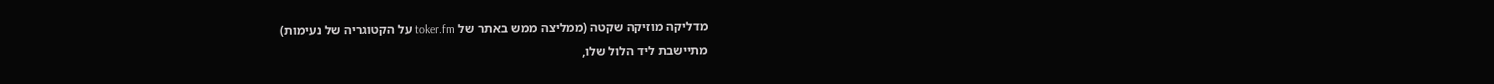מדליקה מוזיקה שקטה (ממליצה ממש באתר של toker.fm על הקטוגריה של נעימות)
מתיישבת ליד הלול שלו,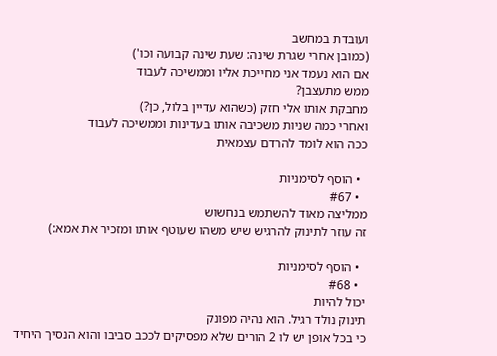ועובדת במחשב
(כמובן אחרי שגרת שינה: שעת שינה קבועה וכו')
אם הוא נעמד אני מחייכת אליו וממשיכה לעבוד
ממש מתעצבן?
מחבקת אותו אלי חזק (כשהוא עדיין בלול, כן?)
ואחרי כמה שניות משכיבה אותו בעדינות וממשיכה לעבוד
ככה הוא לומד להרדם עצמאית

  • הוסף לסימניות
  • #67
ממליצה מאוד להשתמש בנחשוש
זה עוזר לתינוק להרגיש שיש משהו שעוטף אותו ומזכיר את אמא:)

  • הוסף לסימניות
  • #68
יכול להיות
תינוק נולד רגיל. הוא נהיה מפונק
כי בכל אופן יש לו 2 הורים שלא מפסיקים לככב סביבו והוא הנסיך היחיד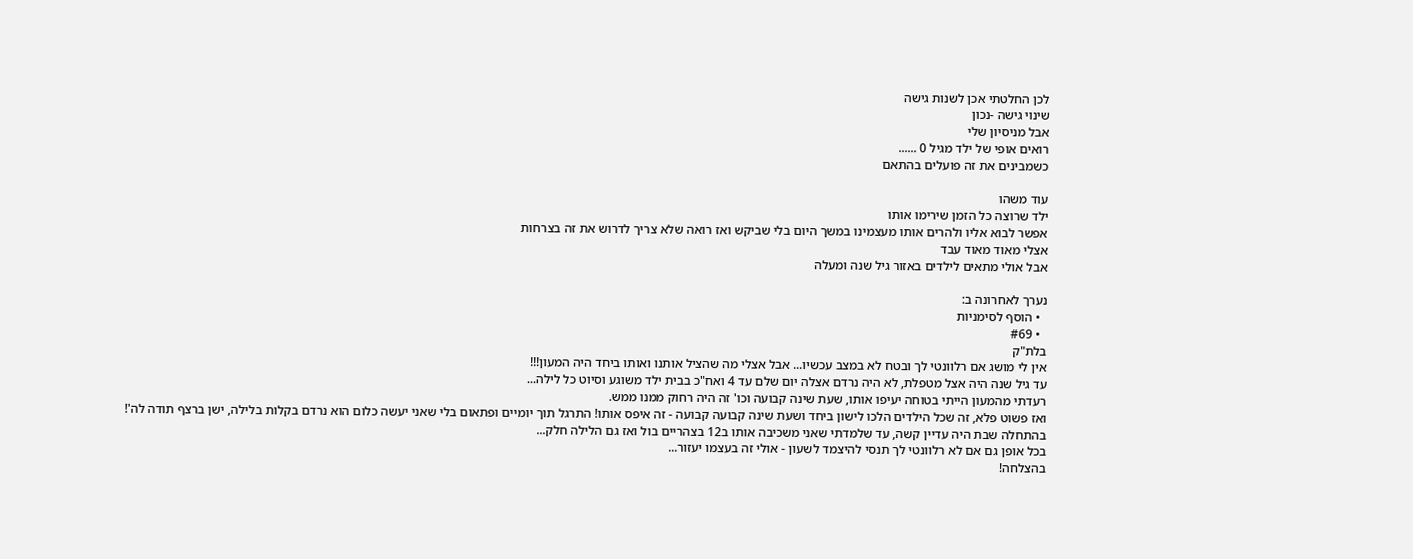לכן החלטתי אכן לשנות גישה
שינוי גישה -נכון
אבל מניסיון שלי
רואים אופי של ילד מגיל 0 ......
כשמבינים את זה פועלים בהתאם

עוד משהו
ילד שרוצה כל הזמן שירימו אותו
אפשר לבוא אליו ולהרים אותו מעצמינו במשך היום בלי שביקש ואז רואה שלא צריך לדרוש את זה בצרחות
אצלי מאוד מאוד עבד
אבל אולי מתאים לילדים באזור גיל שנה ומעלה

נערך לאחרונה ב:
  • הוסף לסימניות
  • #69
בלת"ק
אין לי מושג אם רלוונטי לך ובטח לא במצב עכשיו... אבל אצלי מה שהציל אותנו ואותו ביחד היה המעון!!!
עד גיל שנה היה אצל מטפלת, לא היה נרדם אצלה יום שלם עד 4 ואח"כ בבית ילד משוגע וסיוט כל לילה...
רעדתי מהמעון הייתי בטוחה יעיפו אותו, שעת שינה קבועה וכו' זה היה רחוק ממנו ממש.
ואז פשוט פלא, זה שכל הילדים הלכו לישון ביחד ושעת שינה קבועה קבועה - זה איפס אותו! התרגל תוך יומיים ופתאום בלי שאני יעשה כלום הוא נרדם בקלות בלילה, ישן ברצף תודה לה'!
בהתחלה שבת היה עדיין קשה, עד שלמדתי שאני משכיבה אותו ב12 בצהריים בול ואז גם הלילה חלק...
בכל אופן גם אם לא רלוונטי לך תנסי להיצמד לשעון - אולי זה בעצמו יעזור...
בהצלחה!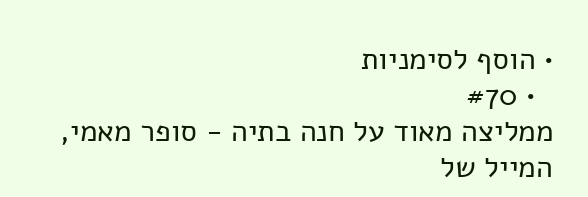• הוסף לסימניות
  • #70
ממליצה מאוד על חנה בתיה - סופר מאמי, המייל של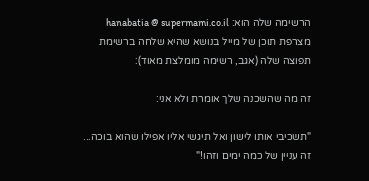הרשימה שלה הוא: hanabatia @ supermami.co.il
מצרפת תוכן של מייל בנושא שהיא שלחה ברשימת תפוצה שלה (אגב, רשימה מומלצת מאוד):

זה מה שהשכנה שלך אומרת ולא אני:

"תשכיבי אותו לישון ואל תיגשי אליו אפילו שהוא בוכה... זה עניין של כמה ימים וזהו!"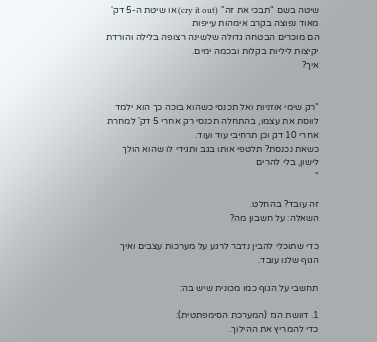שיטה בשם "תבכי את זה" (cry it out) או שיטת ה-5 דק' מאוד נפוצה בקרב אימהות עייפות
הם מוכרים הבטחה גדולה שלשינה רצופה בלילה והורדת יקיצות ליליות בקלות ובכמה ימים.
איך?


"רק שימי אוזניות ואל תכנסי כשהוא בוכה כך הוא ילמד לווסת את עצמו, בהתחלה תכנסי רק אחרי 5 דק' למחרת אחרי 10 דק וכן תרחיבי עוד ועוד.
כשאת נכנסת? תלטפי אותו בגב ותגידי לו שהוא הולך לישון, בלי להרים
"

זה עובד? בהחלט.
השאלה: על חשבון מה?

כדי שתוכלי להבין נדבר לרגע על מערכות עצבים ואיך הגוף שלנו עובד.

תחשבי על הגוף כמו מכונית שיש בה:

1. דוושת הגז (המערכת הסימפתטית):
כדי להמריץ את ההילוך.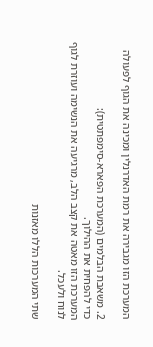המערכת הזו מגבירה את רמת האדרנלין ומכינה את הגוף לפעולה

2. משאבת הבלמים (המערכת הפארא-סימפתטית):
כדי להפחית את ההילוך.
המערכת הזו מאטה את קצב הלב, מרגיעה את הנשימה ועוזרת לגוף לנוח ולעכל.

שתי המערכות הללו מאזנות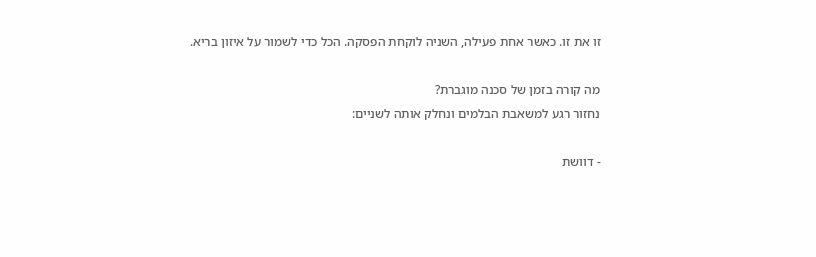זו את זו. כאשר אחת פעילה, השניה לוקחת הפסקה. הכל כדי לשמור על איזון בריא.

מה קורה בזמן של סכנה מוגברת?
נחזור רגע למשאבת הבלמים ונחלק אותה לשניים:

- דוושת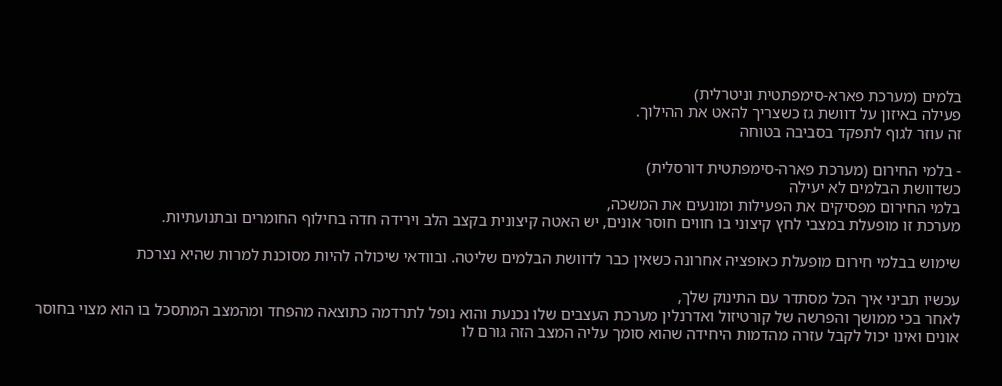בלמים (מערכת פארא-סימפתטית וניטרלית)
פעילה באיזון על דוושת גז כשצריך להאט את ההילוך.
זה עוזר לגוף לתפקד בסביבה בטוחה

- בלמי החירום (מערכת פארה-סימפתטית דורסלית)
כשדוושת הבלמים לא יעילה
בלמי החירום מפסיקים את הפעילות ומונעים את המשכה,
מערכת זו מופעלת במצבי לחץ קיצוני בו חווים חוסר אונים, יש האטה קיצונית בקצב הלב וירידה חדה בחילוף החומרים ובתנועתיות.

שימוש בבלמי חירום מופעלת כאופציה אחרונה כשאין כבר לדוושת הבלמים שליטה. ובוודאי שיכולה להיות מסוכנת למרות שהיא נצרכת

עכשיו תביני איך הכל מסתדר עם התינוק שלך,
לאחר בכי ממושך והפרשה של קורטיזול ואדרנלין מערכת העצבים שלו נכנעת והוא נופל לתרדמה כתוצאה מהפחד ומהמצב המתסכל בו הוא מצוי בחוסר אונים ואינו יכול לקבל עזרה מהדמות היחידה שהוא סומך עליה המצב הזה גורם לו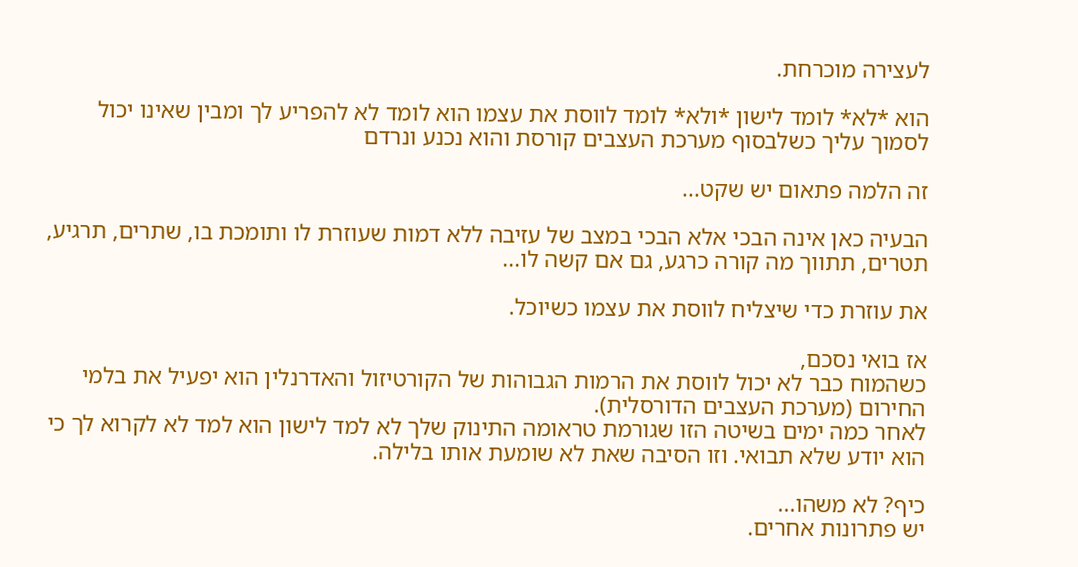לעצירה מוכרחת.

הוא *לא* לומד לישון *ולא* לומד לווסת את עצמו הוא לומד לא להפריע לך ומבין שאינו יכול לסמוך עליך כשלבסוף מערכת העצבים קורסת והוא נכנע ונרדם

זה הלמה פתאום יש שקט...

הבעיה כאן אינה הבכי אלא הבכי במצב של עזיבה ללא דמות שעוזרת לו ותומכת בו, שתרים, תרגיע, תטרים, תתווך מה קורה כרגע, גם אם קשה לו...

את עוזרת כדי שיצליח לווסת את עצמו כשיוכל.

אז בואי נסכם,
כשהמוח כבר לא יכול לווסת את הרמות הגבוהות של הקורטיזול והאדרנלין הוא יפעיל את בלמי החירום (מערכת העצבים הדורסלית).
לאחר כמה ימים בשיטה הזו שגורמת טראומה התינוק שלך לא למד לישון הוא למד לא לקרוא לך כי הוא יודע שלא תבואי. וזו הסיבה שאת לא שומעת אותו בלילה.

כיף? לא משהו...
יש פתרונות אחרים.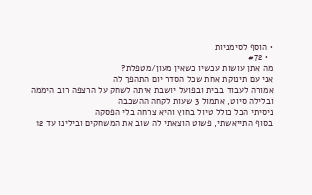• הוסף לסימניות
  • #72
מה אתן עושות עכשיו כשאין מעון/מטפלת?
אני עם תינוקת אחת שכל הסדר יום התהפך לה
אמורה לעבוד בבית ובפועל יושבת איתה לשחק על הרצפה רוב היממה
ובלילה סיוט, אתמול 3 שעות לקחה ההשכבה
ניסיתי הכל כולל טיול בחוץ והיא צרחה בלי הפסקה
בסוף התייאשתי, פשוט הוצאתי לה שוב את המשחקים ובילינו עד 12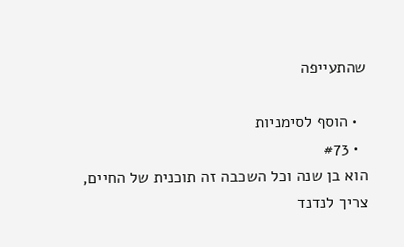שהתעייפה

  • הוסף לסימניות
  • #73
הוא בן שנה וכל השכבה זה תוכנית של החיים,
צריך לנדנד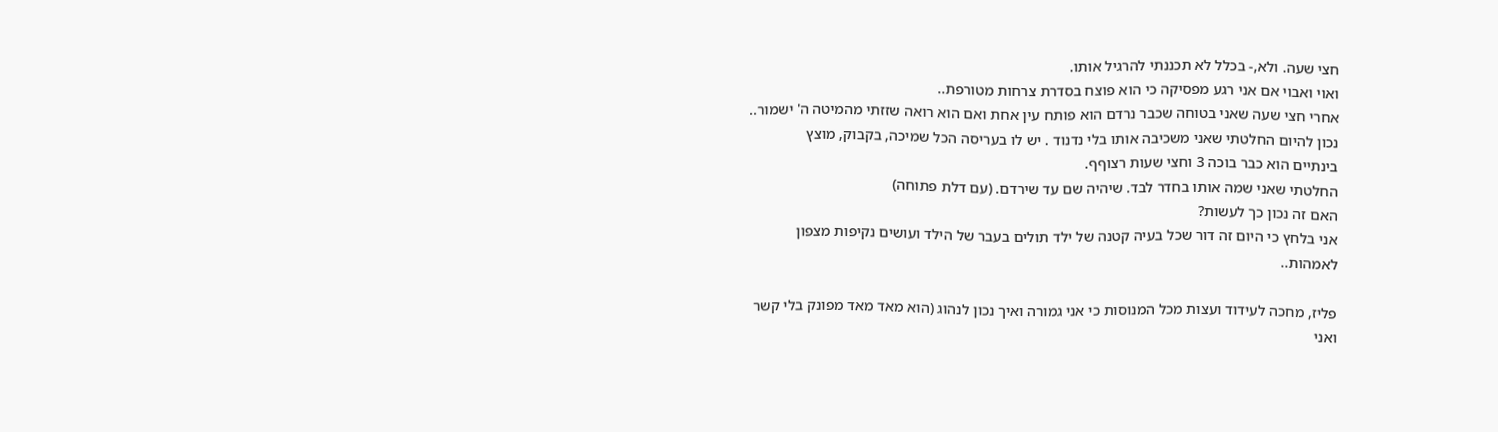חצי שעה. ולא,- בכלל לא תכננתי להרגיל אותו.
ואוי ואבוי אם אני רגע מפסיקה כי הוא פוצח בסדרת צרחות מטורפת..
אחרי חצי שעה שאני בטוחה שכבר נרדם הוא פותח עין אחת ואם הוא רואה שזזתי מהמיטה ה' ישמור..
נכון להיום החלטתי שאני משכיבה אותו בלי נדנוד . יש לו בעריסה הכל שמיכה, בקבוק, מוצץ
בינתיים הוא כבר בוכה 3 וחצי שעות רצוףף.
החלטתי שאני שמה אותו בחדר לבד. שיהיה שם עד שירדם. (עם דלת פתוחה)
האם זה נכון כך לעשות?
אני בלחץ כי היום זה דור שכל בעיה קטנה של ילד תולים בעבר של הילד ועושים נקיפות מצפון לאמהות..

פליז, מחכה לעידוד ועצות מכל המנוסות כי אני גמורה ואיך נכון לנהוג (הוא מאד מאד מפונק בלי קשר ואני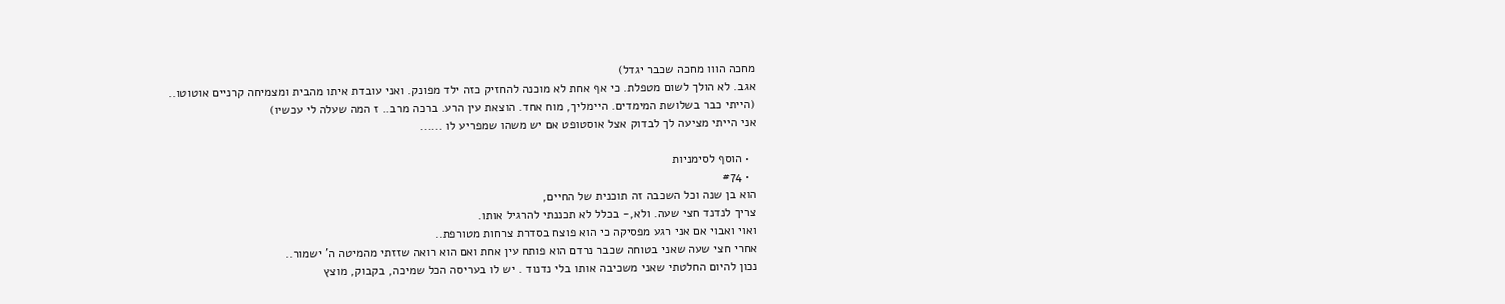מחכה הווו מחכה שכבר יגדל)
אגב. לא הולך לשום מטפלת. כי אף אחת לא מוכנה להחזיק כזה ילד מפונק. ואני עובדת איתו מהבית ומצמיחה קרניים אוטוטו..
(הייתי כבר בשלושת המימדים. היימליך, מוח אחד. הוצאת עין הרע. ברכה מרב.. ז המה שעלה לי עכשיו)
אני הייתי מציעה לך לבדוק אצל אוסטופט אם יש משהו שמפריע לו ......

  • הוסף לסימניות
  • #74
הוא בן שנה וכל השכבה זה תוכנית של החיים,
צריך לנדנד חצי שעה. ולא,- בכלל לא תכננתי להרגיל אותו.
ואוי ואבוי אם אני רגע מפסיקה כי הוא פוצח בסדרת צרחות מטורפת..
אחרי חצי שעה שאני בטוחה שכבר נרדם הוא פותח עין אחת ואם הוא רואה שזזתי מהמיטה ה' ישמור..
נכון להיום החלטתי שאני משכיבה אותו בלי נדנוד . יש לו בעריסה הכל שמיכה, בקבוק, מוצץ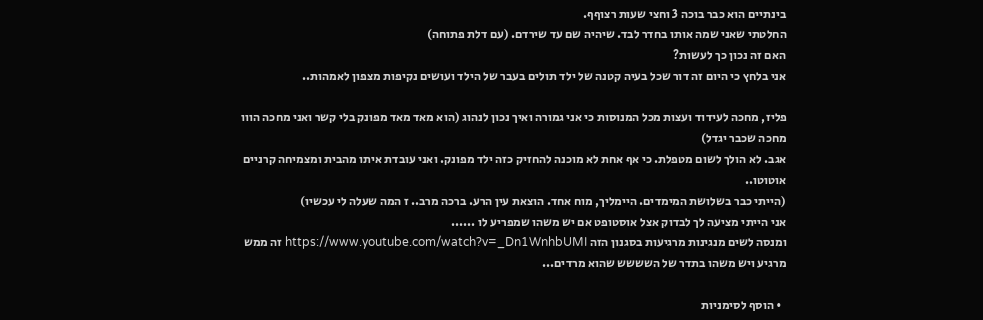בינתיים הוא כבר בוכה 3 וחצי שעות רצוףף.
החלטתי שאני שמה אותו בחדר לבד. שיהיה שם עד שירדם. (עם דלת פתוחה)
האם זה נכון כך לעשות?
אני בלחץ כי היום זה דור שכל בעיה קטנה של ילד תולים בעבר של הילד ועושים נקיפות מצפון לאמהות..

פליז, מחכה לעידוד ועצות מכל המנוסות כי אני גמורה ואיך נכון לנהוג (הוא מאד מאד מפונק בלי קשר ואני מחכה הווו מחכה שכבר יגדל)
אגב. לא הולך לשום מטפלת. כי אף אחת לא מוכנה להחזיק כזה ילד מפונק. ואני עובדת איתו מהבית ומצמיחה קרניים אוטוטו..
(הייתי כבר בשלושת המימדים. היימליך, מוח אחד. הוצאת עין הרע. ברכה מרב.. ז המה שעלה לי עכשיו)
אני הייתי מציעה לך לבדוק אצל אוסטופט אם יש משהו שמפריע לו ......
ומנסה לשים מנגינות מרגיעות בסגנון הזה https://www.youtube.com/watch?v=_Dn1WnhbUMI זה ממש מרגיע ויש משהו בתדר של השששש שהוא מרדים...

  • הוסף לסימניות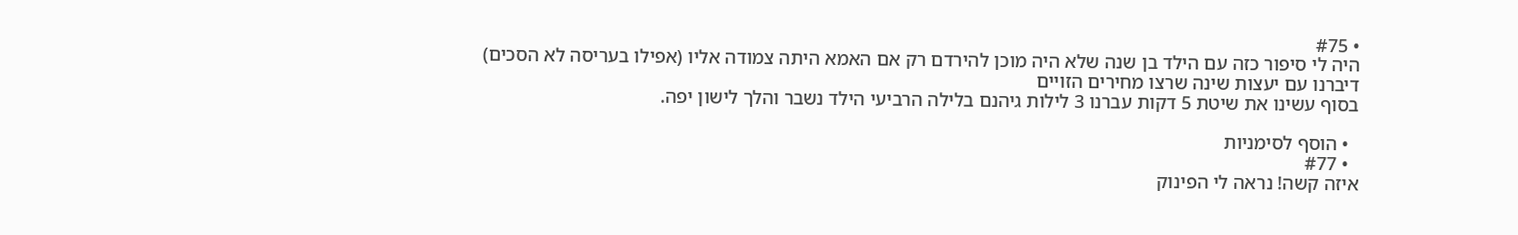• #75
היה לי סיפור כזה עם הילד בן שנה שלא היה מוכן להירדם רק אם האמא היתה צמודה אליו (אפילו בעריסה לא הסכים)
דיברנו עם יעצות שינה שרצו מחירים הזויים
בסוף עשינו את שיטת 5 דקות עברנו 3 לילות גיהנם בלילה הרביעי הילד נשבר והלך לישון יפה.

  • הוסף לסימניות
  • #77
איזה קשה! נראה לי הפינוק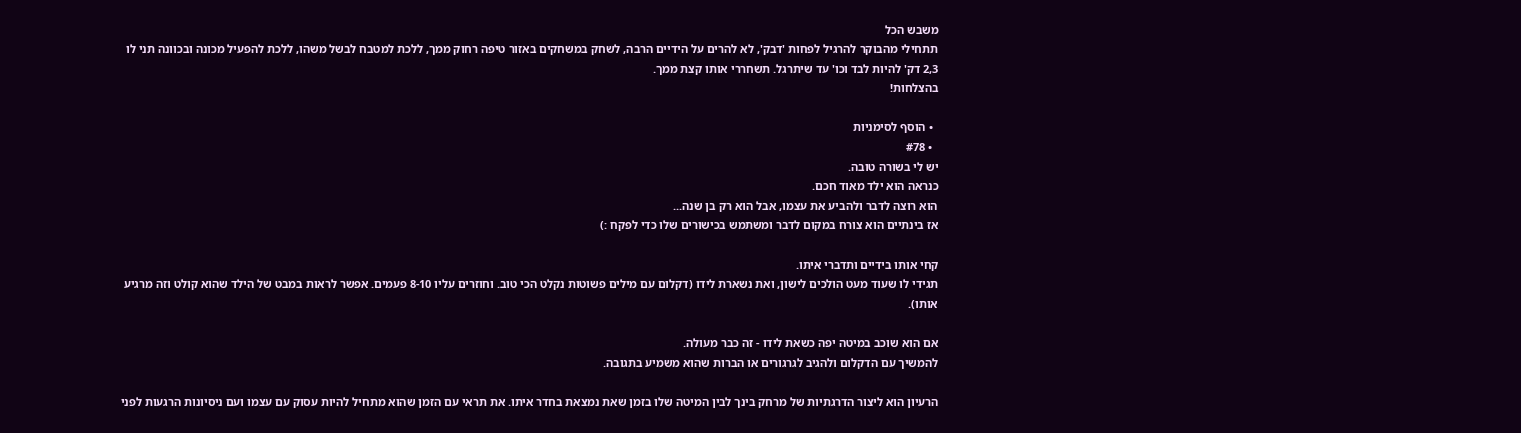משבש הכל
תתחילי מהבוקר להרגיל לפחות 'דבק', לא להרים על הידיים הרבה, לשחק במשחקים באזור טיפה רחוק ממך, ללכת למטבח לבשל משהו, ללכת להפעיל מכונה ובכוונה תני לו 2,3 דק' להיות לבד וכו' עד שיתרגל. תשחררי אותו קצת ממך.
בהצלחות!

  • הוסף לסימניות
  • #78
יש לי בשורה טובה.
כנראה הוא ילד מאוד חכם.
הוא רוצה לדבר ולהביע את עצמו, אבל הוא רק בן שנה...
אז בינתיים הוא צורח במקום לדבר ומשתמש בכישורים שלו כדי לפקח :)

קחי אותו בידיים ותדברי איתו.
תגידי לו שעוד מעט הולכים לישון, ואת נשארת לידו (דקלום עם מילים פשוטות נקלט הכי טוב. וחוזרים עליו 8-10 פעמים. אפשר לראות במבט של הילד שהוא קולט וזה מרגיע אותו).

אם הוא שוכב במיטה יפה כשאת לידו - זה כבר מעולה.
להמשיך עם הדקלום ולהגיב לגרגורים או הברות שהוא משמיע בתגובה.

הרעיון הוא ליצור הדרגתיות של מרחק בינך לבין המיטה שלו בזמן שאת נמצאת בחדר איתו. את תראי עם הזמן שהוא מתחיל להיות עסוק עם עצמו ועם ניסיונות הרגעות לפני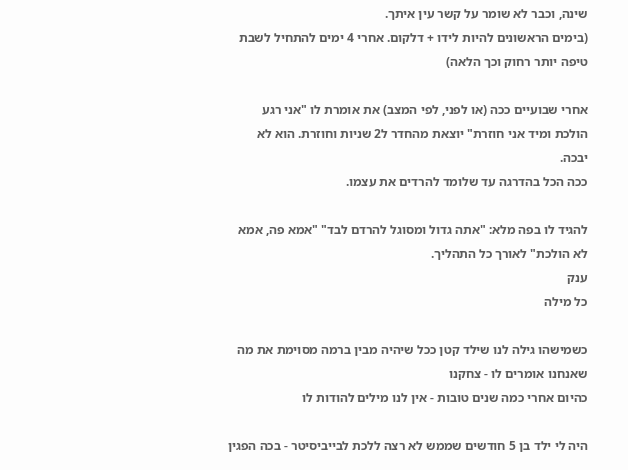שינה, וכבר לא שומר על קשר עין איתך.
(בימים הראשונים להיות לידו + דלקום. אחרי 4 ימים להתחיל לשבת טיפה יותר רחוק וכך הלאה)

אחרי שבועיים ככה (או לפני, לפי המצב) את אומרת לו "אני רגע הולכת ומיד אני חוזרת" יוצאת מהחדר ל2 שניות וחוזרת. הוא לא יבכה.
ככה הכל בהדרגה עד שלומד להרדים את עצמו.

להגיד לו בפה מלא: "אתה גדול ומסוגל להרדם לבד" "אמא פה, אמא לא הולכת" לאורך כל התהליך.
ענק
כל מילה

כשמישהו גילה לנו שילד קטן ככל שיהיה מבין ברמה מסוימת את מה שאנחנו אומרים לו - צחקנו
כהיום אחרי כמה שנים טובות - אין לנו מילים להודות לו

היה לי ילד בן 5 חודשים שממש לא רצה ללכת לבייביסיטר - בכה הפגין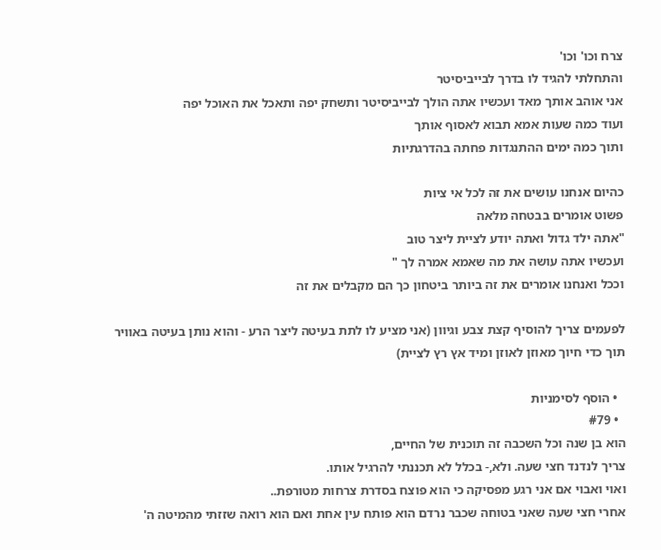צרח וכו' וכו'
והתחלתי להגיד לו בדרך לבייביסיטר
אני אוהב אותך מאד ועכשיו אתה הולך לבייביסיטר ותשחק יפה ותאכל את האוכל יפה
ועוד כמה שעות אמא תבוא לאסוף אותך
ותוך כמה ימים ההתנגדות פחתה בהדרגתיות

כהיום אנחנו עושים את זה לכל אי ציות
פשוט אומרים בבטחה מלאה
"אתה ילד גדול ואתה יודע לציית ליצר טוב
ועכשיו אתה עושה את מה שאמא אמרה לך "
וככל ואנחנו אומרים את זה ביותר ביטחון כך הם מקבלים את זה

לפעמים צריך להוסיף קצת צבע וגיוון (אני מציע לו לתת בעיטה ליצר הרע - והוא נותן בעיטה באוויר תוך כדי חיוך מאוזן לאוזן ומיד אץ רץ לציית)

  • הוסף לסימניות
  • #79
הוא בן שנה וכל השכבה זה תוכנית של החיים,
צריך לנדנד חצי שעה. ולא,- בכלל לא תכננתי להרגיל אותו.
ואוי ואבוי אם אני רגע מפסיקה כי הוא פוצח בסדרת צרחות מטורפת..
אחרי חצי שעה שאני בטוחה שכבר נרדם הוא פותח עין אחת ואם הוא רואה שזזתי מהמיטה ה'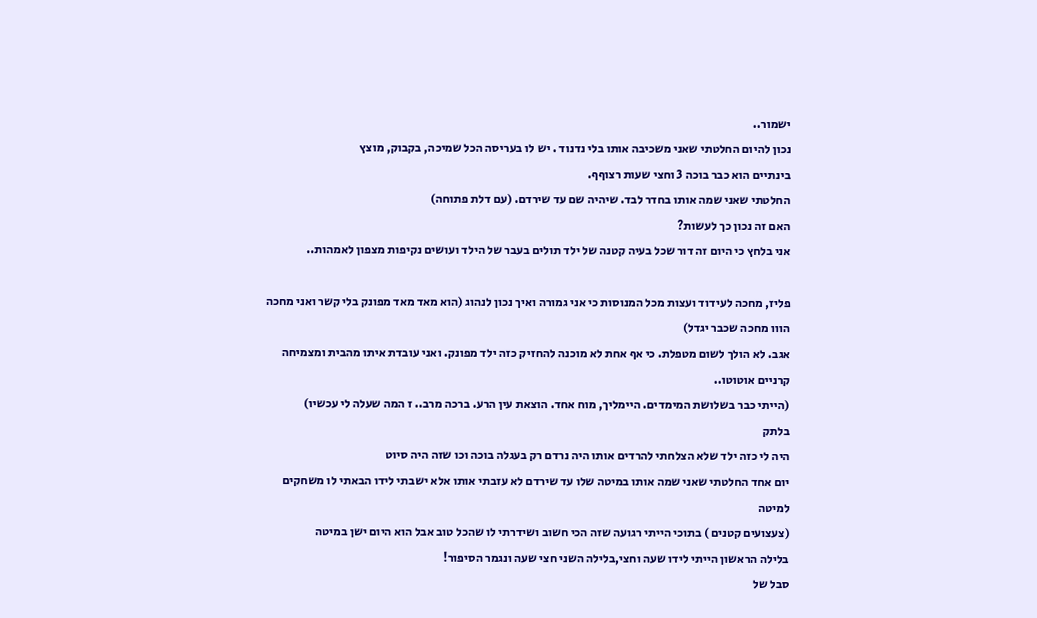ישמור..
נכון להיום החלטתי שאני משכיבה אותו בלי נדנוד . יש לו בעריסה הכל שמיכה, בקבוק, מוצץ
בינתיים הוא כבר בוכה 3 וחצי שעות רצוףף.
החלטתי שאני שמה אותו בחדר לבד. שיהיה שם עד שירדם. (עם דלת פתוחה)
האם זה נכון כך לעשות?
אני בלחץ כי היום זה דור שכל בעיה קטנה של ילד תולים בעבר של הילד ועושים נקיפות מצפון לאמהות..

פליז, מחכה לעידוד ועצות מכל המנוסות כי אני גמורה ואיך נכון לנהוג (הוא מאד מאד מפונק בלי קשר ואני מחכה הווו מחכה שכבר יגדל)
אגב. לא הולך לשום מטפלת. כי אף אחת לא מוכנה להחזיק כזה ילד מפונק. ואני עובדת איתו מהבית ומצמיחה קרניים אוטוטו..
(הייתי כבר בשלושת המימדים. היימליך, מוח אחד. הוצאת עין הרע. ברכה מרב.. ז המה שעלה לי עכשיו)
בלתק
היה לי כזה ילד שלא הצלחתי להרדים אותו היה נרדם רק בעגלה בוכה וכו שזה היה סיוט
יום אחד החלטתי שאני שמה אותו במיטה שלו עד שירדם לא עזבתי אותו אלא ישבתי לידו הבאתי לו משחקים למיטה
(צעצועים קטנים ) בתוכי הייתי רגועה שזה הכי חשוב ושידרתי לו שהכל טוב אבל הוא היום ישן במיטה
בלילה הראשון הייתי לידו שעה וחצי,בלילה השני חצי שעה ונגמר הסיפור!
סבל של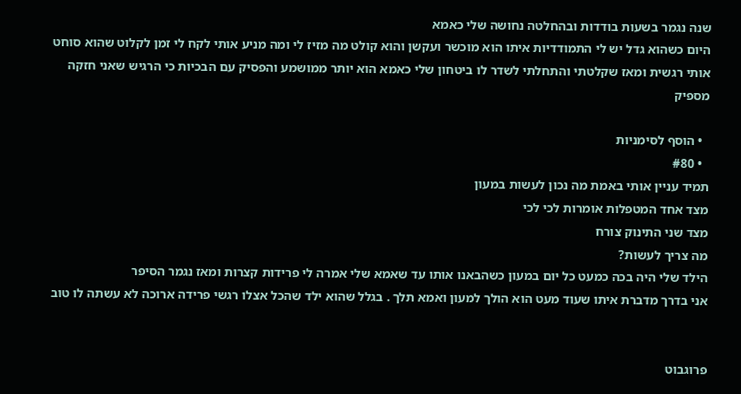שנה נגמר בשעות בודדות ובהחלטה נחושה שלי כאמא
היום כשהוא גדל יש לי התמודדיות איתו הוא מוכשר ועקשן והוא קולט מה מזיז לי ומה מניע אותי לקח לי זמן לקלוט שהוא סוחט אותי רגשית ומאז שקלטתי והתחלתי לשדר לו ביטחון שלי כאמא הוא יותר ממושמע והפסיק עם הבכיות כי הרגיש שאני חזקה
מספיק

  • הוסף לסימניות
  • #80
תמיד עניין אותי באמת מה נכון לעשות במעון
מצד אחד המטפלות אומרות לכי לכי
מצד שני התינוק צורח
מה צריך לעשות?
הילד שלי היה בכה כמעט כל יום במעון כשהבאנו אותו עד שאמא שלי אמרה לי פרידות קצרות ומאז נגמר הסיפר
אני בדרך מדברת איתו שעוד מעט הוא הולך למעון ואמא תלך . בגלל שהוא ילד שהכל אצלו רגשי פרידה ארוכה לא עשתה לו טוב


פרוגבוט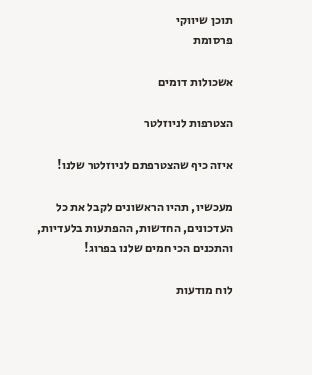תוכן שיווקי
פרסומת

אשכולות דומים

הצטרפות לניוזלטר

איזה כיף שהצטרפתם לניוזלטר שלנו!

מעכשיו, תהיו הראשונים לקבל את כל העדכונים, החדשות, ההפתעות בלעדיות, והתכנים הכי חמים שלנו בפרוג!

לוח מודעות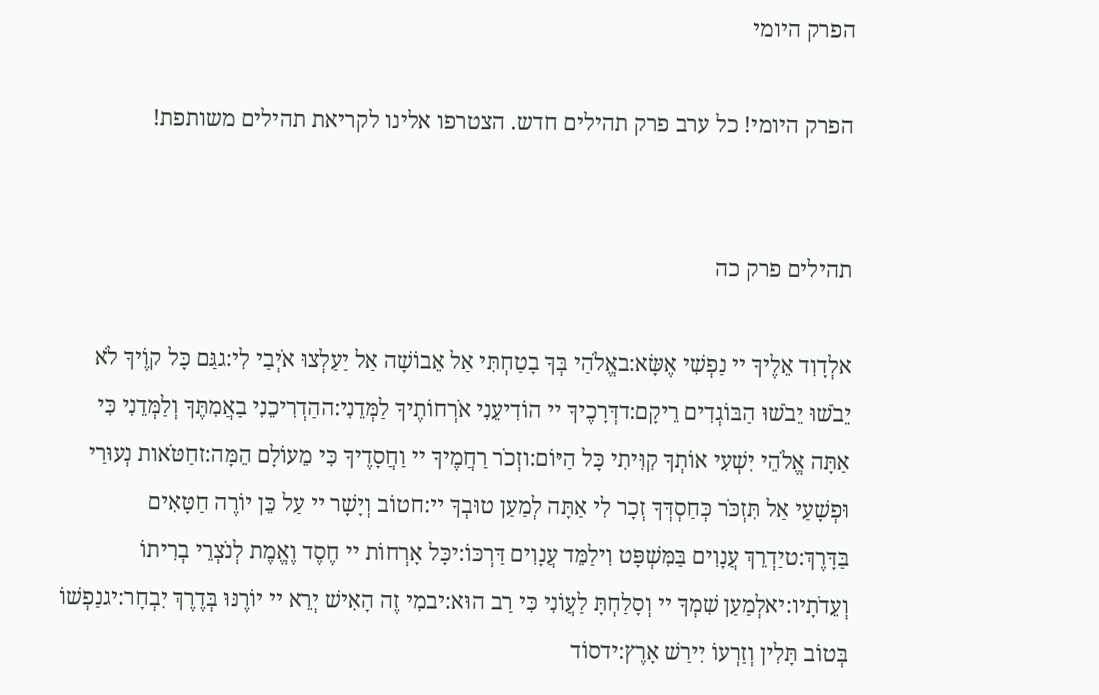הפרק היומי

הפרק היומי! כל ערב פרק תהילים חדש. הצטרפו אלינו לקריאת תהילים משותפת!


תהילים פרק כה

אלְדָוִד אֵלֶיךָ יי נַפְשִׁי אֶשָּׂא:באֱלֹהַי בְּךָ בָטַחְתִּי אַל אֵבוֹשָׁה אַל יַעַלְצוּ אֹיְבַי לִי:גגַּם כָּל קוֶֹיךָ לֹא יֵבֹשׁוּ יֵבֹשׁוּ הַבּוֹגְדִים רֵיקָם:דדְּרָכֶיךָ יי הוֹדִיעֵנִי אֹרְחוֹתֶיךָ לַמְּדֵנִי:ההַדְרִיכֵנִי בַאֲמִתֶּךָ וְלַמְּדֵנִי כִּי אַתָּה אֱלֹהֵי יִשְׁעִי אוֹתְךָ קִוִּיתִי כָּל הַיּוֹם:וזְכֹר רַחֲמֶיךָ יי וַחֲסָדֶיךָ כִּי מֵעוֹלָם הֵמָּה:זחַטֹּאות נְעוּרַי וּפְשָׁעַי אַל תִּזְכֹּר כְּחַסְדְּךָ זְכָר לִי אַתָּה לְמַעַן טוּבְךָ יי:חטוֹב וְיָשָׁר יי עַל כֵּן יוֹרֶה חַטָּאִים בַּדָּרֶךְ:טיַדְרֵךְ עֲנָוִים בַּמִּשְׁפָּט וִילַמֵּד עֲנָוִים דַּרְכּוֹ:יכָּל אָרְחוֹת יי חֶסֶד וֶאֱמֶת לְנֹצְרֵי בְרִיתוֹ וְעֵדֹתָיו:יאלְמַעַן שִׁמְךָ יי וְסָלַחְתָּ לַעֲוֹנִי כִּי רַב הוּא:יבמִי זֶה הָאִישׁ יְרֵא יי יוֹרֶנּוּ בְּדֶרֶךְ יִבְחָר:יגנַפְשׁוֹ בְּטוֹב תָּלִין וְזַרְעוֹ יִירַשׁ אָרֶץ:ידסוֹד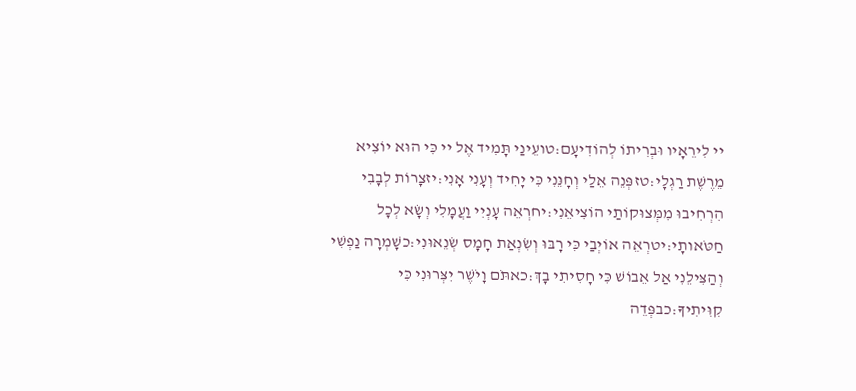יי לִירֵאָיו וּבְרִיתוֹ לְהוֹדִיעָם:טועֵינַי תָּמִיד אֶל יי כִּי הוּא יוֹצִיא מֵרֶשֶׁת רַגְלָי:טזפְּנֵה אֵלַי וְחָנֵּנִי כִּי יָחִיד וְעָנִי אָנִי:יזצָרוֹת לְבָבִי הִרְחִיבוּ מִמְּצוּקוֹתַי הוֹצִיאֵנִי:יחרְאֵה עָנְיִי וַעֲמָלִי וְשָׂא לְכָל חַטֹּאותָי:יטרְאֵה אוֹיְבַי כִּי רָבּוּ וְשִׂנְאַת חָמָס שְׂנֵאוּנִי:כשָׁמְרָה נַפְשִׁי וְהַצִּילֵנִי אַל אֵבוֹשׁ כִּי חָסִיתִי בָךְ:כאתֹּם וָיֹשֶׁר יִצְּרוּנִי כִּי קִוִּיתִיךָ:כבפְּדֵה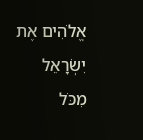אֱלֹהִים אֶת יִשְׂרָאֵל מִכֹּל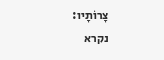צָרוֹתָיו:
נקרא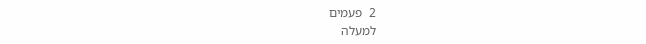2  פעמים
למעלה